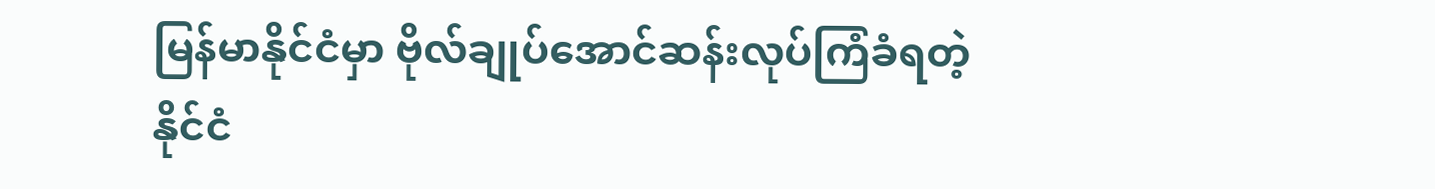မြန်မာနိုင်ငံမှာ ဗိုလ်ချုပ်အောင်ဆန်းလုပ်ကြံခံရတဲ့ နိုင်ငံ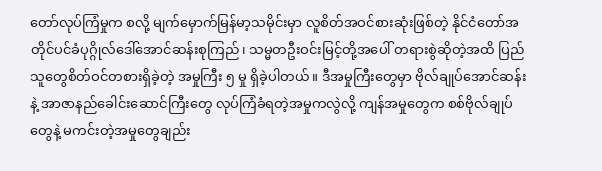တော်လုပ်ကြံမှုက စလို့ မျက်မှောက်မြန်မာ့သမိုင်းမှာ လူစိတ်အဝင်စားဆုံးဖြစ်တဲ့ နိုင်ငံတော်အတိုင်ပင်ခံပုဂ္ဂိုလ်ဒေါ်အောင်ဆန်းစုကြည်၊ သမ္မတဦးဝင်းမြင့်တို့အပေါ် တရားစွဲဆိုတဲ့အထိ ပြည်သူတွေစိတ်ဝင်တစားရှိခဲ့တဲ့ အမှုကြီး ၅ မှု ရှိခဲ့ပါတယ်။ ဒီအမှုကြီးတွေမှာ ဗိုလ်ချုပ်အောင်ဆန်းနဲ့ အာဇာနည်ခေါင်းဆောင်ကြီးတွေ လုပ်ကြံခံရတဲ့အမှုကလွဲလို့ ကျန်အမှုတွေက စစ်ဗိုလ်ချုပ်တွေနဲ့ မကင်းတဲ့အမှုတွေချည်း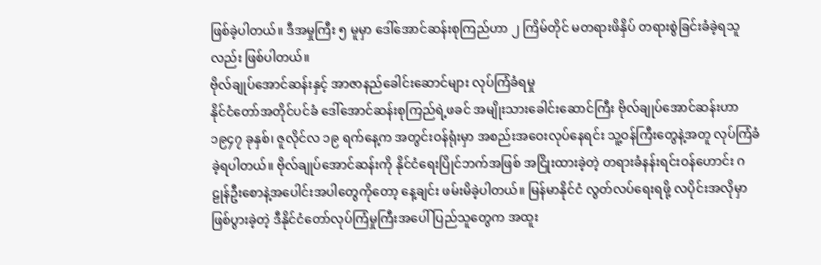ဖြစ်ခဲ့ပါတယ်။ ဒီအမှုကြီး ၅ မူမှာ ဒေါ်အောင်ဆန်းစုကြည်ဟာ ၂ ကြိမ်တိုင် မတရားဖိနှိပ် တရားစွဲခြင်းခံခဲ့ရသူလည်း ဖြစ်ပါတယ်။
ဗိုလ်ချုပ်အောင်ဆန်းနှင့် အာဇာနည်ခေါင်းဆောင်များ လုပ်ကြံခံရမှု
နိုင်ငံတော်အတိုင်ပင်ခံ ဒေါ်အောင်ဆန်းစုကြည်ရဲ့ဖခင် အမျိုးသားခေါင်းဆောင်ကြီး ဗိုလ်ချုပ်အောင်ဆန်းဟာ ၁၉၄၇ ခုနှစ်၊ ဇူလိုင်လ ၁၉ ရက်နေ့က အတွင်းဝန်ရုံးမှာ အစည်းအဝေးလုပ်နေရင်း သူ့ဝန်ကြီးတွေနဲ့အတူ လုပ်ကြံခံခဲ့ရပါတယ်။ ဗိုလ်ချုပ်အောင်ဆန်းကို နိုင်ငံရေးပြိုင်ဘက်အဖြစ် အငြိုးထားခဲ့တဲ့ တရားခံနန်းရင်းဝန်ဟောင်း ဂဠုန်ဦးစောနဲ့အပေါင်းအပါတွေကိုတော့ နေ့ချင်း ဖမ်းမိခဲ့ပါတယ်။ မြန်မာနိုင်ငံ လွတ်လပ်ရေးရဖို့ လပိုင်းအလိုမှာဖြစ်ပွားခဲ့တဲ့ ဒီနိုင်ငံတော်လုပ်ကြံမှုကြီးအပေါ် ပြည်သူတွေက အထူး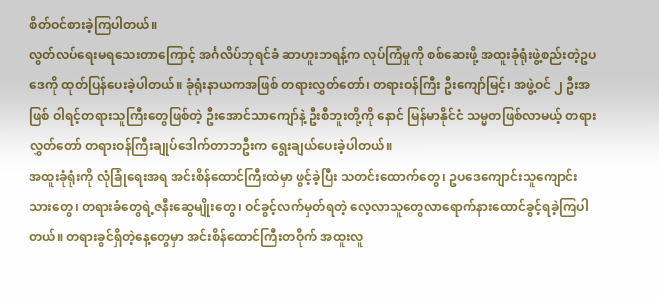စိတ်ဝင်စားခဲ့ကြပါတယ်။
လွတ်လပ်ရေးမရသေးတာကြောင့် အင်္ဂလိပ်ဘုရင်ခံ ဆာဟူးဘရန့်က လုပ်ကြံမှုကို စစ်ဆေးဖို့ အထူးခုံရုံးဖွဲ့စည်းတဲ့ဥပဒေကို ထုတ်ပြန်ပေးခဲ့ပါတယ်။ ခုံရုံးနာယကအဖြစ် တရားလွှတ်တော်၊ တရားဝန်ကြီး ဦးကျော်မြင့်၊ အဖွဲ့ဝင် ၂ ဦးအဖြစ် ဝါရင့်တရားသူကြီးတွေဖြစ်တဲ့ ဦးအောင်သာကျော်နဲ့ ဦးစီဘူးတို့ကို နောင် မြန်မာနိုင်ငံ သမ္မတဖြစ်လာမယ့် တရားလွှတ်တော် တရားဝန်ကြီးချုပ်ဒေါက်တာဘဦးက ရွေးချယ်ပေးခဲ့ပါတယ်။
အထူးခုံရုံးကို လုံခြုံရေးအရ အင်းစိန်ထောင်ကြီးထဲမှာ ဖွင့်ခဲ့ပြီး သတင်းထောက်တွေ၊ ဥပဒေကျောင်းသူကျောင်းသားတွေ၊ တရားခံတွေရဲ့ဇနီးဆွေမျိုးတွေ၊ ဝင်ခွင့်လက်မှတ်ရတဲ့ လေ့လာသူတွေလာရောက်နားထောင်ခွင့်ရခဲ့ကြပါတယ်။ တရားခွင်ရှိတဲ့နေ့တွေမှာ အင်းစိန်ထောင်ကြီးတဝိုက် အထူးလူ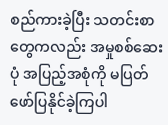စည်ကားခဲ့ပြီး သတင်းစာတွေကလည်း အမှုစစ်ဆေးပုံ အပြည့်အစုံကို မပြတ်ဖော်ပြနိုင်ခဲ့ကြပါ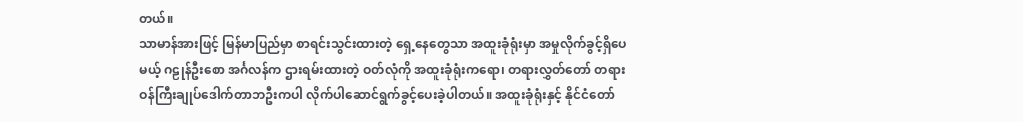တယ်။
သာမာန်အားဖြင့် မြန်မာပြည်မှာ စာရင်းသွင်းထားတဲ့ ရှေ့နေတွေသာ အထူးခုံရုံးမှာ အမှုလိုက်ခွင့်ရှိပေမယ့် ဂဠုန်ဦးစော အင်္ဂလန်က ဌားရမ်းထားတဲ့ ဝတ်လုံကို အထူးခုံရုံးကရော၊ တရားလွှတ်တော် တရားဝန်ကြီးချုပ်ဒေါက်တာဘဦးကပါ လိုက်ပါဆောင်ရွက်ခွင့်ပေးခဲ့ပါတယ်။ အထူးခုံရုံးနှင့် နိုင်ငံတော်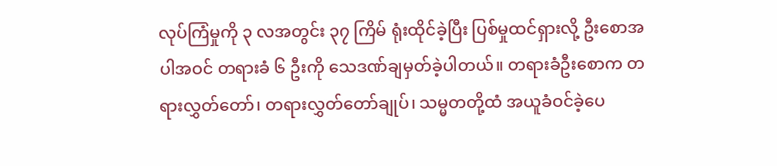လုပ်ကြံမှုကို ၃ လအတွင်း ၃၇ ကြိမ် ရုံးထိုင်ခဲ့ပြီး ပြစ်မှုထင်ရှားလို့ ဦးစောအပါအဝင် တရားခံ ၆ ဦးကို သေဒဏ်ချမှတ်ခဲ့ပါတယ်။ တရားခံဦးစောက တရားလွှတ်တော်၊ တရားလွှတ်တော်ချုပ်၊ သမ္မတတို့ထံ အယူခံဝင်ခဲ့ပေ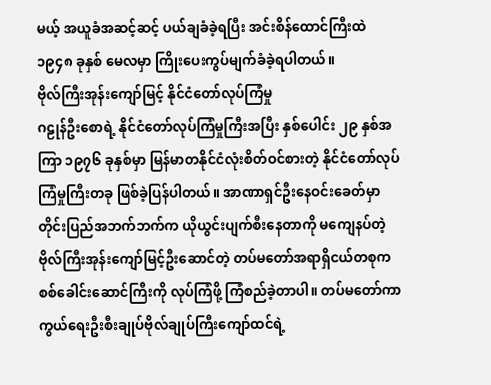မယ့် အယူခံအဆင့်ဆင့် ပယ်ချခံခဲ့ရပြီး အင်းစိန်ထောင်ကြီးထဲ ၁၉၄၈ ခုနှစ် မေလမှာ ကြိုးပေးကွပ်မျက်ခံခဲ့ရပါတယ်။
ဗိုလ်ကြီးအုန်းကျော်မြင့် နိုင်ငံတော်လုပ်ကြံမှု
ဂဠုန်ဦးစောရဲ့ နိုင်ငံတော်လုပ်ကြံမှုကြီးအပြီး နှစ်ပေါင်း ၂၉ နှစ်အကြာ ၁၉၇၆ ခုနှစ်မှာ မြန်မာတနိုင်ငံလုံးစိတ်ဝင်စားတဲ့ နိုင်ငံတော်လုပ်ကြံမှုကြီးတခု ဖြစ်ခဲ့ပြန်ပါတယ်။ အာဏာရှင်ဦးနေဝင်းခေတ်မှာ တိုင်းပြည်အဘက်ဘက်က ယိုယွင်းပျက်စီးနေတာကို မကျေနပ်တဲ့ ဗိုလ်ကြီးအုန်းကျော်မြင့်ဦးဆောင်တဲ့ တပ်မတော်အရာရှိငယ်တစုက စစ်ခေါင်းဆောင်ကြီးကို လုပ်ကြံဖို့ ကြံစည်ခဲ့တာပါ။ တပ်မတော်ကာကွယ်ရေးဦးစီးချုပ်ဗိုလ်ချုပ်ကြီးကျော်ထင်ရဲ့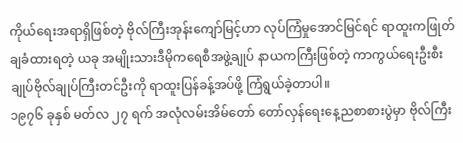ကိုယ်ရေးအရာရှိဖြစ်တဲ့ ဗိုလ်ကြီးအုန်းကျော်မြင့်ဟာ လုပ်ကြံမှုအောင်မြင်ရင် ရာထူးကဖြုတ်ချခံထားရတဲ့ ယခု အမျိုးသားဒီမိုကရေစီအဖွဲ့ချုပ် နာယကကြီးဖြစ်တဲ့ ကာကွယ်ရေးဦးစီးချုပ်ဗိုလ်ချုပ်ကြီးတင်ဦးကို ရာထူးပြန်ခန့်အပ်ဖို့ ကြံရွယ်ခဲ့တာပါ။
၁၉၇၆ ခုနှစ် မတ်လ ၂၇ ရက် အလုံလမ်းအိမ်တော် တော်လှန်ရေးနေ့ညစာစားပွဲမှာ ဗိုလ်ကြီး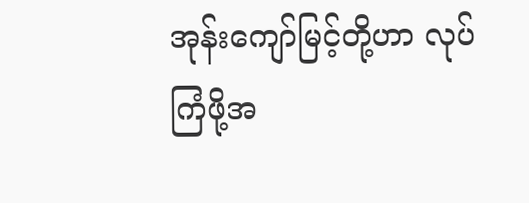အုန်းကျော်မြင့်တို့ဟာ လုပ်ကြံဖို့အ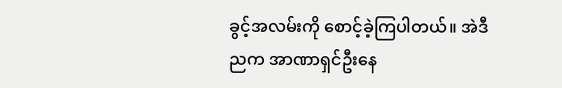ခွင့်အလမ်းကို စောင့်ခဲ့ကြပါတယ်။ အဲဒီညက အာဏာရှင်ဦးနေ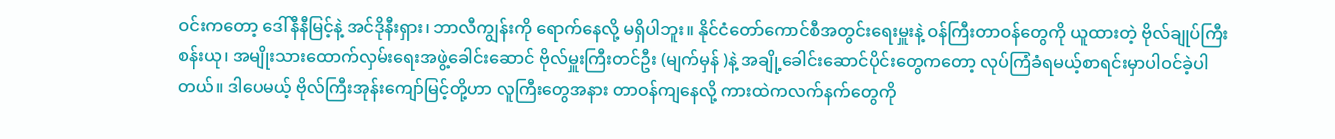ဝင်းကတော့ ဒေါ်နီနီမြင့်နဲ့ အင်ဒိုနီးရှား၊ ဘာလီကျွန်းကို ရောက်နေလို့ မရှိပါဘူး။ နိုင်ငံတော်ကောင်စီအတွင်းရေးမှူးနဲ့ ဝန်ကြီးတာဝန်တွေကို ယူထားတဲ့ ဗိုလ်ချုပ်ကြီးစန်းယု၊ အမျိုးသားထောက်လှမ်းရေးအဖွဲ့ခေါင်းဆောင် ဗိုလ်မှူးကြီးတင်ဦး (မျက်မှန် )နဲ့ အချို့ခေါင်းဆောင်ပိုင်းတွေကတော့ လုပ်ကြံခံရမယ့်စာရင်းမှာပါဝင်ခဲ့ပါတယ်။ ဒါပေမယ့် ဗိုလ်ကြီးအုန်းကျော်မြင့်တို့ဟာ လူကြီးတွေအနား တာဝန်ကျနေလို့ ကားထဲကလက်နက်တွေကို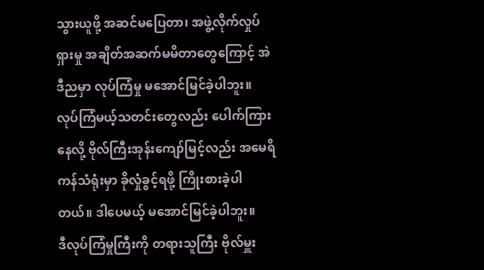သွားယူဖို့ အဆင်မပြေတာ၊ အဖွဲ့လိုက်လှုပ်ရှားမှု အချိတ်အဆက်မမိတာတွေကြောင့် အဲဒီညမှာ လုပ်ကြံမှု မအောင်မြင်ခဲ့ပါဘူး။ လုပ်ကြံမယ့်သတင်းတွေလည်း ပေါက်ကြားနေလို့ ဗိုလ်ကြီးအုန်းကျော်မြင့်လည်း အမေရိကန်သံရုံးမှာ ခိုလှုံခွင့်ရဖို့ ကြိုးစားခဲ့ပါတယ်။ ဒါပေမယ့် မအောင်မြင်ခဲ့ပါဘူး။
ဒီလုပ်ကြံမှုကြီးကို တရားသူကြီး ဗိုလ်မှူး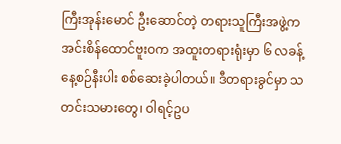ကြီးအုန်းမောင် ဦးဆောင်တဲ့ တရားသူကြီးအဖွဲ့က အင်းစိန်ထောင်ဗူးဝက အထူးတရားရုံးမှာ ၆ လခန့် နေ့စဉ်နီးပါး စစ်ဆေးခဲ့ပါတယ်။ ဒီတရားခွင်မှာ သတင်းသမားတွေ၊ ဝါရင့်ဥပ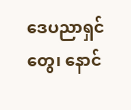ဒေပညာရှင်တွေ၊ နောင်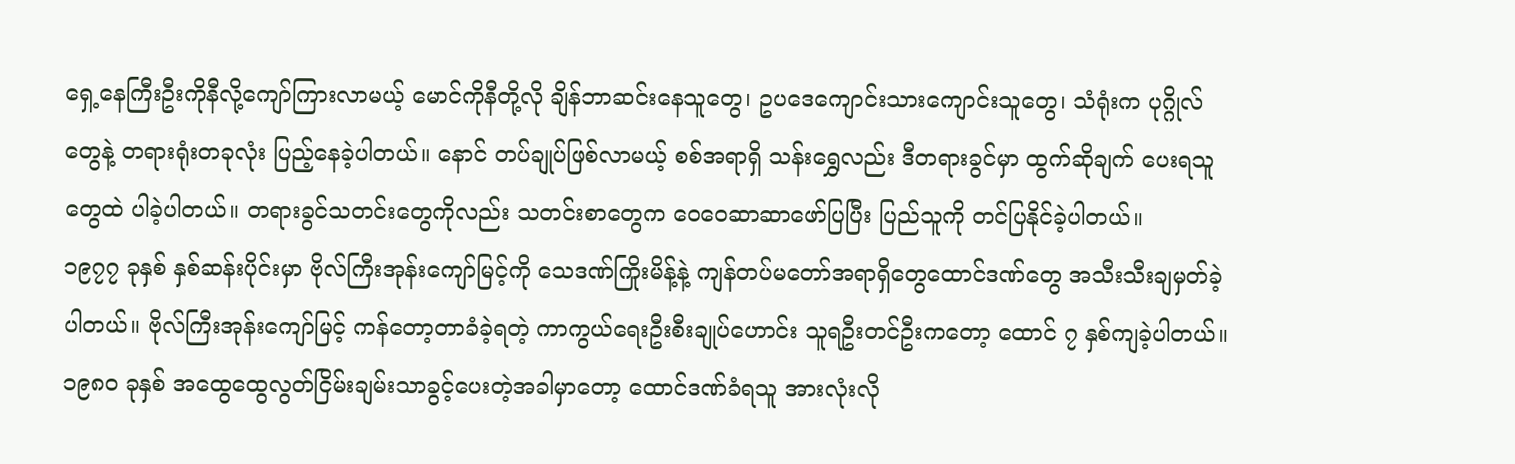ရှေ့နေကြီးဦးကိုနီလို့ကျော်ကြားလာမယ့် မောင်ကိုနီတို့လို ချိန်ဘာဆင်းနေသူတွေ၊ ဥပဒေကျောင်းသားကျောင်းသူတွေ၊ သံရုံးက ပုဂ္ဂိုလ်တွေနဲ့ တရားရုံးတခုလုံး ပြည့်နေခဲ့ပါတယ်။ နောင် တပ်ချုပ်ဖြစ်လာမယ့် စစ်အရာရှိ သန်းရွှေလည်း ဒီတရားခွင်မှာ ထွက်ဆိုချက် ပေးရသူတွေထဲ ပါခဲ့ပါတယ်။ တရားခွင်သတင်းတွေကိုလည်း သတင်းစာတွေက ဝေဝေဆာဆာဖော်ပြပြီး ပြည်သူကို တင်ပြနိုင်ခဲ့ပါတယ်။
၁၉၇၇ ခုနှစ် နှစ်ဆန်းပိုင်းမှာ ဗိုလ်ကြီးအုန်းကျော်မြင့်ကို သေဒဏ်ကြိုးမိန့်နဲ့ ကျန်တပ်မတော်အရာရှိတွေထောင်ဒဏ်တွေ အသီးသီးချမှတ်ခဲ့ပါတယ်။ ဗိုလ်ကြီးအုန်းကျော်မြင့် ကန်တော့တာခံခဲ့ရတဲ့ ကာကွယ်ရေးဦးစီးချုပ်ဟောင်း သူရဦးတင်ဦးကတော့ ထောင် ၇ နှစ်ကျခဲ့ပါတယ်။ ၁၉၈၀ ခုနှစ် အထွေထွေလွတ်ငြိမ်းချမ်းသာခွင့်ပေးတဲ့အခါမှာတော့ ထောင်ဒဏ်ခံရသူ အားလုံးလို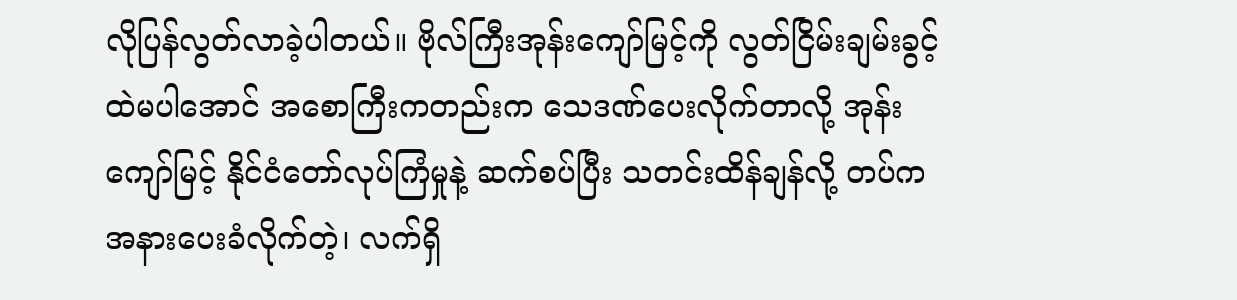လိုပြန်လွတ်လာခဲ့ပါတယ်။ ဗိုလ်ကြီးအုန်းကျော်မြင့်ကို လွတ်ငြိမ်းချမ်းခွင့်ထဲမပါအောင် အစောကြီးကတည်းက သေဒဏ်ပေးလိုက်တာလို့ အုန်းကျော်မြင့် နိုင်ငံတော်လုပ်ကြံမှုနဲ့ ဆက်စပ်ပြီး သတင်းထိန်ချန်လို့ တပ်ကအနားပေးခံလိုက်တဲ့၊ လက်ရှိ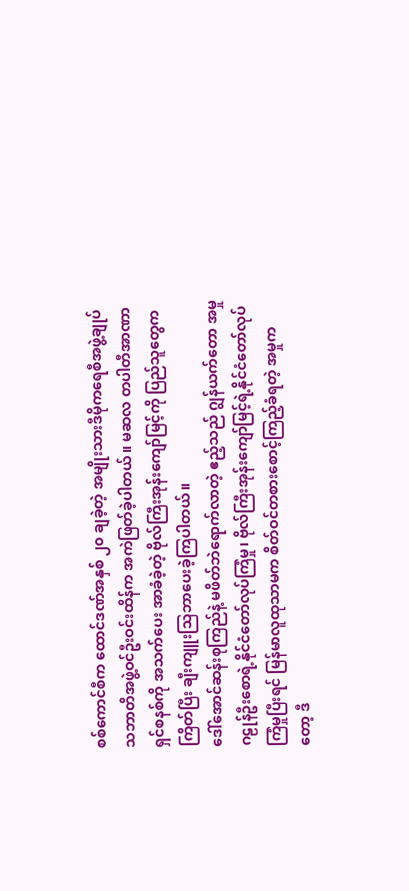စစ်ကောင်စီက ထောင်ဒဏ်အနှစ် ၂၀ ချခဲ့တဲ့ အမျိုးသားဒီမိုကရေစီအဖွဲ့ချုပ် သဘာတိအဖွဲ့ဝင်ဦးဝင်းထိန်က အကဲဖြတ်ခဲ့ပါတယ်။ မဆလ တပါတီအာဏာရှင်စနစ်ကို အသက်ပေး အာခံခဲ့တဲ့ ဗိုလ်ကြီးအုန်းကျော်မြင့်ကို ပြည်သူတွေက ကြိတ်ပြီး ချီးကျူးသြဘာပေးခဲ့ကြပါတယ်။
ဒေါ်အောင်ဆန်းစုကြည်နဲ့ မဖိတ်ဘဲရောက်လာတဲ့ ဧည့်သည် ဂျွန်ယက်တော အမှု
ဂဠုန်ဦးစောရဲ့နိုင်ငံတော်လုပ်ကြံမှု၊ ဗိုလ်ကြီးအုန်းကျော်မြင့်ရဲ့နိုင်ငံတော်လုပ်ကြံမှုပြီးရင် မြန်မာလူထုသာမက စိတ်ဝင်တစားစောင့်ကြည့်ခံရတဲ့ အမှုကတော့ ဒီ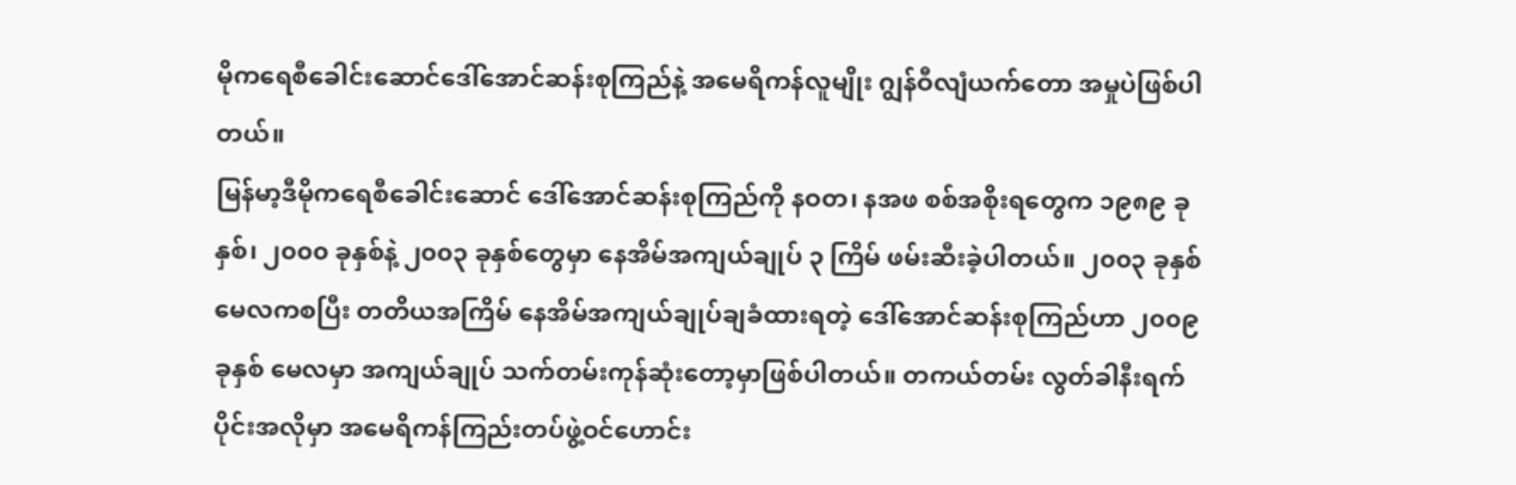မိုကရေစီခေါင်းဆောင်ဒေါ်အောင်ဆန်းစုကြည်နဲ့ အမေရိကန်လူမျိုး ဂျွန်ဝီလျံယက်တော အမှုပဲဖြစ်ပါတယ်။
မြန်မာ့ဒီမိုကရေစီခေါင်းဆောင် ဒေါ်အောင်ဆန်းစုကြည်ကို နဝတ၊ နအဖ စစ်အစိုးရတွေက ၁၉၈၉ ခုနှစ်၊ ၂၀၀၀ ခုနှစ်နဲ့ ၂၀၀၃ ခုနှစ်တွေမှာ နေအိမ်အကျယ်ချုပ် ၃ ကြိမ် ဖမ်းဆီးခဲ့ပါတယ်။ ၂၀၀၃ ခုနှစ် မေလကစပြီး တတိယအကြိမ် နေအိမ်အကျယ်ချုပ်ချခံထားရတဲ့ ဒေါ်အောင်ဆန်းစုကြည်ဟာ ၂၀၀၉ ခုနှစ် မေလမှာ အကျယ်ချုပ် သက်တမ်းကုန်ဆုံးတော့မှာဖြစ်ပါတယ်။ တကယ်တမ်း လွတ်ခါနီးရက်ပိုင်းအလိုမှာ အမေရိကန်ကြည်းတပ်ဖွဲ့ဝင်ဟောင်း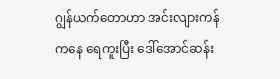ဂျွန်ယက်တောဟာ အင်းလျားကန်ကနေ ရေကူးပြီး ဒေါ်အောင်ဆန်း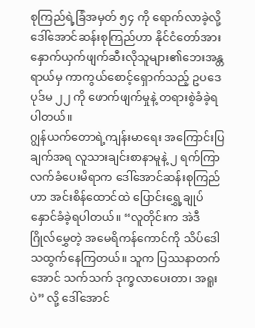စုကြည်ရဲ့ခြံအမှတ် ၅၄ ကို ရောက်လာခဲ့လို့ ဒေါ်အောင်ဆန်းစုကြည်ဟာ နိုင်ငံတော်အား နှောက်ယှက်ဖျက်ဆီးလိုသူများ၏ဘေးအန္တရာယ်မှ ကာကွယ်စောင့်ရှောက်သည့် ဥပဒေပုဒ်မ ၂၂ ကို ဖောက်ဖျက်မှုနဲ့ တရားစွဲခံခဲ့ရပါတယ်။
ဂျွန်ယက်တောရဲ့ကျန်းမာရေး အကြောင်းပြချက်အရ လူသားချင်းစာနာမူနဲ့ ၂ ရက်ကြာ လက်ခံပေးမိရာက ဒေါ်အောင်ဆန်းစုကြည်ဟာ အင်းစိန်ထောင်ထဲ ပြောင်းရွှေ့ချုပ်နှောင်ခံခဲ့ရပါတယ်။ “လူတိုင်းက အဲဒီ ဂြိုလ်မွှေတဲ့ အမေရိကန်ကောင်ကို သိပ်ဒေါသထွက်နေကြတယ်။ သူက ပြဿနာတက်အောင် သက်သက် ဒုက္ခလာပေးတာ၊ အရူးပဲ” လို့ ဒေါ်အောင်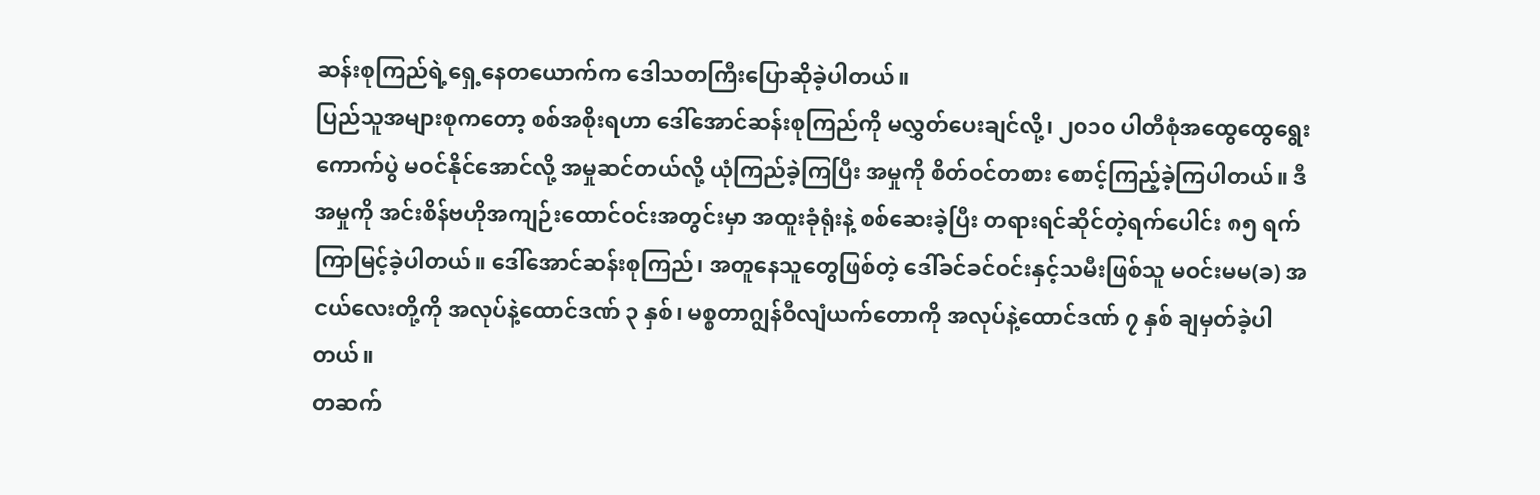ဆန်းစုကြည်ရဲ့ရှေ့နေတယောက်က ဒေါသတကြီးပြောဆိုခဲ့ပါတယ်။
ပြည်သူအများစုကတော့ စစ်အစိုးရဟာ ဒေါ်အောင်ဆန်းစုကြည်ကို မလွှတ်ပေးချင်လို့၊ ၂၀၁၀ ပါတီစုံအထွေထွေရွေးကောက်ပွဲ မဝင်နိုင်အောင်လို့ အမှုဆင်တယ်လို့ ယုံကြည်ခဲ့ကြပြီး အမှုကို စိတ်ဝင်တစား စောင့်ကြည့်ခဲ့ကြပါတယ်။ ဒီအမှုကို အင်းစိန်ဗဟိုအကျဉ်းထောင်ဝင်းအတွင်းမှာ အထူးခုံရုံးနဲ့ စစ်ဆေးခဲ့ပြီး တရားရင်ဆိုင်တဲ့ရက်ပေါင်း ၈၅ ရက်ကြာမြင့်ခဲ့ပါတယ်။ ဒေါ်အောင်ဆန်းစုကြည်၊ အတူနေသူတွေဖြစ်တဲ့ ဒေါ်ခင်ခင်ဝင်းနှင့်သမီးဖြစ်သူ မဝင်းမမ(ခ) အငယ်လေးတို့ကို အလုပ်နဲ့ထောင်ဒဏ် ၃ နှစ်၊ မစ္စတာဂျွန်ဝီလျံယက်တောကို အလုပ်နဲ့ထောင်ဒဏ် ၇ နှစ် ချမှတ်ခဲ့ပါတယ်။
တဆက်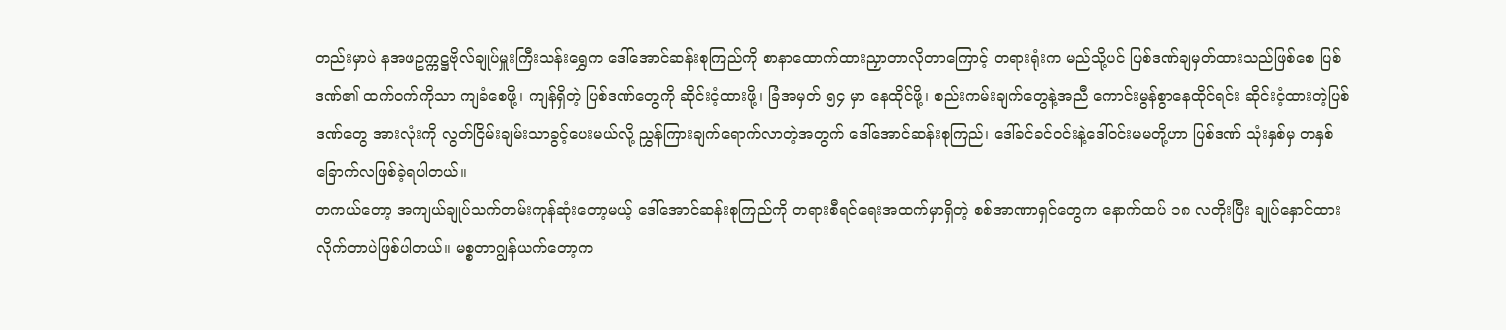တည်းမှာပဲ နအဖဥက္ကဋ္ဌဗိုလ်ချုပ်မှူးကြီးသန်းရွှေက ဒေါ်အောင်ဆန်းစုကြည်ကို စာနာထောက်ထားညှာတာလိုတာကြောင့် တရားရုံးက မည်သို့ပင် ပြစ်ဒဏ်ချမှတ်ထားသည်ဖြစ်စေ ပြစ်ဒဏ်၏ ထက်ဝက်ကိုသာ ကျခံစေဖို့၊ ကျန်ရှိတဲ့ ပြစ်ဒဏ်တွေကို ဆိုင်းငံ့ထားဖို့၊ ခြံအမှတ် ၅၄ မှာ နေထိုင်ဖို့၊ စည်းကမ်းချက်တွေနဲ့အညီ ကောင်းမွန်စွာနေထိုင်ရင်း ဆိုင်းငံ့ထားတဲ့ပြစ်ဒဏ်တွေ အားလုံးကို လွတ်ငြိမ်းချမ်းသာခွင့်ပေးမယ်လို့ ညွှန်ကြားချက်ရောက်လာတဲ့အတွက် ဒေါ်အောင်ဆန်းစုကြည်၊ ဒေါ်ခင်ခင်ဝင်းနဲ့ဒေါ်ဝင်းမမတို့ဟာ ပြစ်ဒဏ် သုံးနှစ်မှ တနှစ်ခြောက်လဖြစ်ခဲ့ရပါတယ်။
တကယ်တော့ အကျယ်ချုပ်သက်တမ်းကုန်ဆုံးတော့မယ့် ဒေါ်အောင်ဆန်းစုကြည်ကို တရားစီရင်ရေးအထက်မှာရှိတဲ့ စစ်အာဏာရှင်တွေက နောက်ထပ် ၁၈ လတိုးပြီး ချုပ်နှောင်ထားလိုက်တာပဲဖြစ်ပါတယ်။ မစ္စတာဂျွန်ယက်တော့က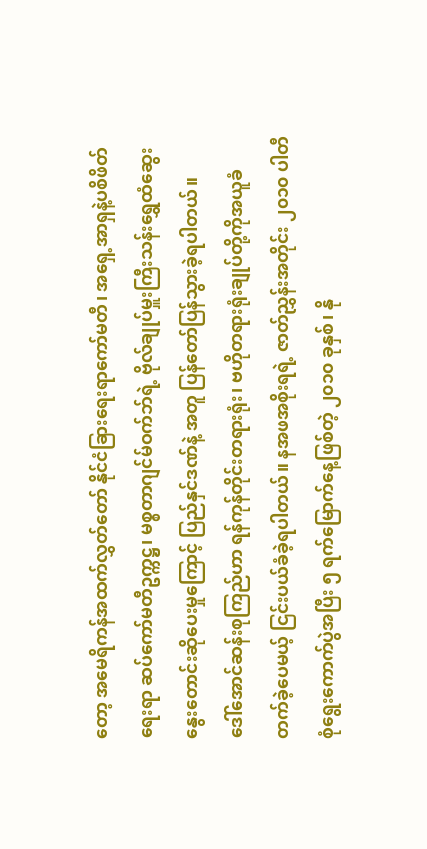တော့ အမေရိကန်အထက်လွှတ်တော် နိုင်ငံခြားရေးရာကော်မတီ၊ အရှေ့အာရှနဲ့ပစိဖိတ်ရေးရာ ဆပ်ကော်မတီဥက္ကဋ္ဌ၊ မစ္စတာဂျင်မ်ဝက်ဘ်ရဲ့ ဗိုလ်ချုပ်မှူးကြီးသန်းရွှေထံဆွေးနွေးတောင်းဆိုပေးမှုကြောင့် ပြည်နှင်ဒဏ်နဲ့ အတူ ပြန်တော်ပြန်သွားခဲ့ရပါတယ်။
ဒေါ်အောင်ဆန်းစုကြည်ဟာ ရန်ကုန်တိုင်းတရားရုံး၊ ဗဟိုတရားရုံးချုပ်တို့ကိုအယူခံတက်ခဲ့ပေမယ့် ငြင်းပယ်ခံခဲ့ရပါတယ်။ နအဖအစိုးရရဲ့ ဇာတ်ညွှန်းအတိုင်း ၂၀၁၀ ပါတီစုံရွေးကောက်ပွဲအပြီး ၅ ရက်မြောက်နေ့ဖြစ်တဲ့ ၂၀၁၀ ခုနှစ်၊ နို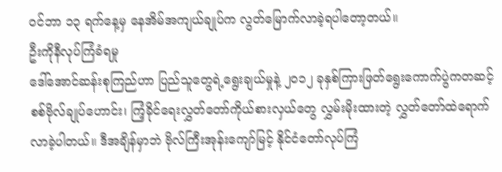ဝင်ဘာ ၁၃ ရက်နေ့မှ နေအိမ်အကျယ်ချုပ်က လွတ်မြောက်လာခဲ့ရပါတော့တယ်။
ဦးကိုနီလုပ်ကြံခံရမှု
ဒေါ်အောင်ဆန်းစုကြည်ဟာ ပြည်သူတွေရဲ့ရွေးချယ်မှုနဲ့ ၂၀၁၂ ခုနှစ်ကြားဖြတ်ရွေးကောက်ပွဲကတဆင့် စစ်ဗိုလ်ချုပ်ဟောင်း၊ ကြံ့ခိုင်ရေးလွှတ်တော်ကိုယ်စားလှယ်တွေ လွှမ်းမိုးထားတဲ့ လွှတ်တော်ထဲရောက်လာခဲ့ပါတယ်။ ဒီအချိန်မှာဘဲ ဗိုလ်ကြီးအုန်းကျော်မြင့် နိုင်ငံတော်လုပ်ကြံ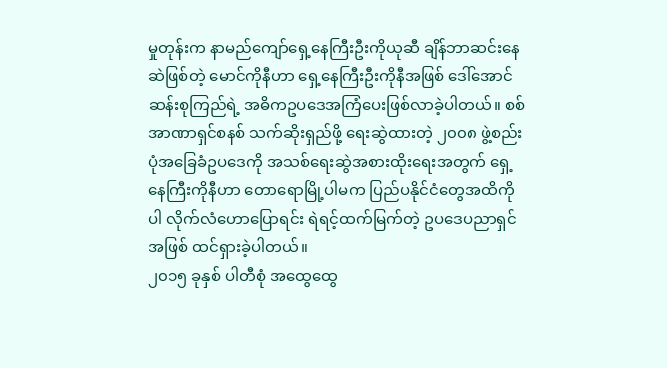မှုတုန်းက နာမည်ကျော်ရှေ့နေကြီးဦးကိုယုဆီ ချိန်ဘာဆင်းနေဆဲဖြစ်တဲ့ မောင်ကိုနီဟာ ရှေ့နေကြီးဦးကိုနီအဖြစ် ဒေါ်အောင်ဆန်းစုကြည်ရဲ့ အဓိကဥပဒေအကြံပေးဖြစ်လာခဲ့ပါတယ်။ စစ်အာဏာရှင်စနစ် သက်ဆိုးရှည်ဖို့ ရေးဆွဲထားတဲ့ ၂၀၀၈ ဖွဲ့စည်းပုံအခြေခံဥပဒေကို အသစ်ရေးဆွဲအစားထိုးရေးအတွက် ရှေ့နေကြီးကိုနီဟာ တောရောမြို့ပါမက ပြည်ပနိုင်ငံတွေအထိကိုပါ လိုက်လံဟောပြောရင်း ရဲရင့်ထက်မြက်တဲ့ ဥပဒေပညာရှင်အဖြစ် ထင်ရှားခဲ့ပါတယ်။
၂၀၁၅ ခုနှစ် ပါတီစုံ အထွေထွေ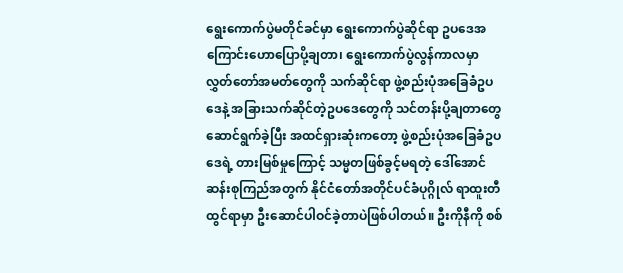ရွေးကောက်ပွဲမတိုင်ခင်မှာ ရွေးကောက်ပွဲဆိုင်ရာ ဥပဒေအကြောင်းဟောပြောပို့ချတာ၊ ရွေးကောက်ပွဲလွန်ကာလမှာ လွှတ်တော်အမတ်တွေကို သက်ဆိုင်ရာ ဖွဲ့စည်းပုံအခြေခံဥပဒေနဲ့ အခြားသက်ဆိုင်တဲ့ဥပဒေတွေကို သင်တန်းပို့ချတာတွေဆောင်ရွက်ခဲ့ပြီး အထင်ရှားဆုံးကတော့ ဖွဲ့စည်းပုံအခြေခံဥပဒေရဲ့ တားမြစ်မှုကြောင့် သမ္မတဖြစ်ခွင့်မရတဲ့ ဒေါ်အောင်ဆန်းစုကြည်အတွက် နိုင်ငံတော်အတိုင်ပင်ခံပုဂ္ဂိုလ် ရာထူးတီထွင်ရာမှာ ဦးဆောင်ပါဝင်ခဲ့တာပဲဖြစ်ပါတယ်။ ဦးကိုနီကို စစ်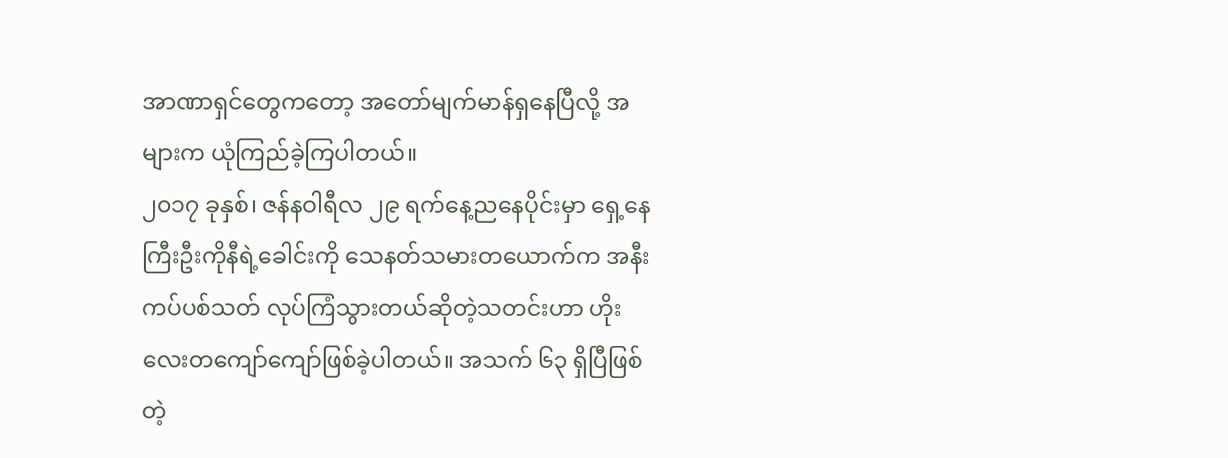အာဏာရှင်တွေကတော့ အတော်မျက်မာန်ရှနေပြီလို့ အများက ယုံကြည်ခဲ့ကြပါတယ်။
၂၀၁၇ ခုနှစ်၊ ဇန်နဝါရီလ ၂၉ ရက်နေ့ညနေပိုင်းမှာ ရှေ့နေကြီးဦးကိုနီရဲ့ခေါင်းကို သေနတ်သမားတယောက်က အနီးကပ်ပစ်သတ် လုပ်ကြံသွားတယ်ဆိုတဲ့သတင်းဟာ ဟိုးလေးတကျော်ကျော်ဖြစ်ခဲ့ပါတယ်။ အသက် ၆၃ ရှိပြီဖြစ်တဲ့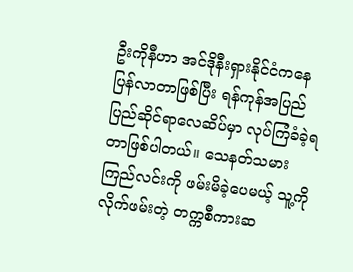ဦးကိုနီဟာ အင်ဒိုနီးရှားနိုင်ငံကနေ ပြန်လာတာဖြစ်ပြီး ရန်ကုန်အပြည်ပြည်ဆိုင်ရာလေဆိပ်မှာ လုပ်ကြံခံခဲ့ရတာဖြစ်ပါတယ်။ သေနတ်သမားကြည်လင်းကို ဖမ်းမိခဲ့ပေမယ့် သူ့ကိုလိုက်ဖမ်းတဲ့ တက္ကစီကားဆ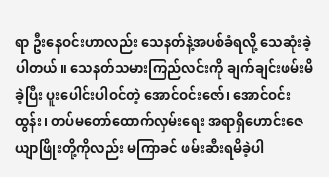ရာ ဦးနေဝင်းဟာလည်း သေနတ်နဲ့အပစ်ခံရလို့ သေဆုံးခဲ့ပါတယ်။ သေနတ်သမားကြည်လင်းကို ချက်ချင်းဖမ်းမိခဲ့ပြီး ပူးပေါင်းပါဝင်တဲ့ အောင်ဝင်းဇော်၊ အောင်ဝင်းထွန်း၊ တပ်မတော်ထောက်လှမ်းရေး အရာရှိဟောင်းဇေယျာဖြိုးတို့ကိုလည်း မကြာခင် ဖမ်းဆီးရမိခဲ့ပါ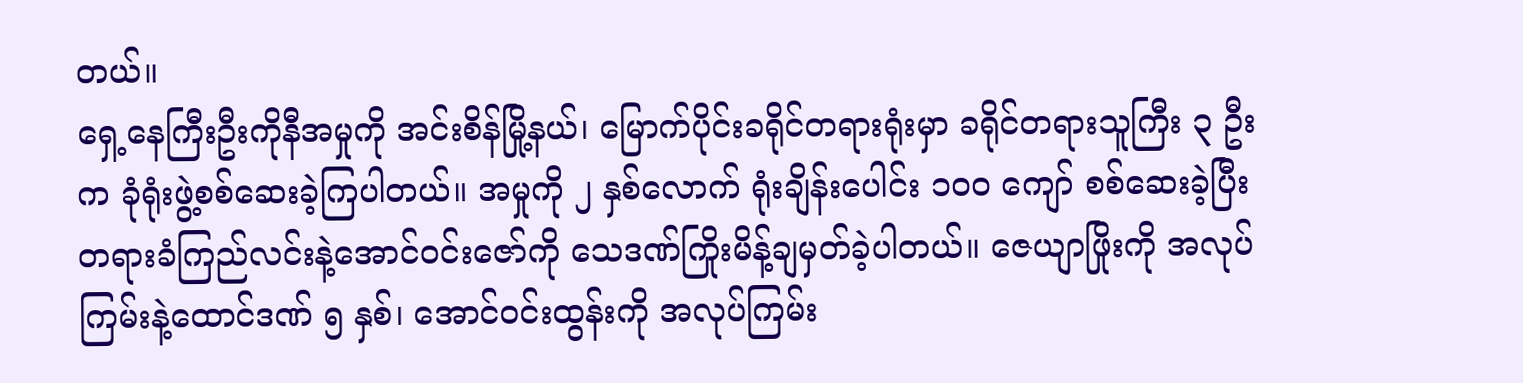တယ်။
ရှေ့နေကြီးဦးကိုနီအမှုကို အင်းစိန်မြို့နယ်၊ မြောက်ပိုင်းခရိုင်တရားရုံးမှာ ခရိုင်တရားသူကြီး ၃ ဦးက ခုံရုံးဖွဲ့စစ်ဆေးခဲ့ကြပါတယ်။ အမှုကို ၂ နှစ်လောက် ရုံးချိန်းပေါင်း ၁၀၀ ကျော် စစ်ဆေးခဲ့ပြီး တရားခံကြည်လင်းနဲ့အောင်ဝင်းဇော်ကို သေဒဏ်ကြိုးမိန့်ချမှတ်ခဲ့ပါတယ်။ ဇေယျာဖြိုးကို အလုပ်ကြမ်းနဲ့ထောင်ဒဏ် ၅ နှစ်၊ အောင်ဝင်းထွန်းကို အလုပ်ကြမ်း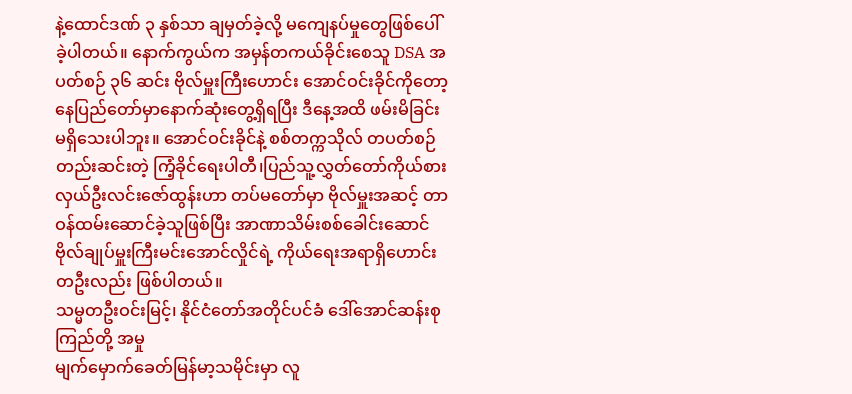နဲ့ထောင်ဒဏ် ၃ နှစ်သာ ချမှတ်ခဲ့လို့ မကျေနပ်မှုတွေဖြစ်ပေါ်ခဲ့ပါတယ်။ နောက်ကွယ်က အမှန်တကယ်ခိုင်းစေသူ DSA အပတ်စဉ် ၃၆ ဆင်း ဗိုလ်မှူးကြီးဟောင်း အောင်ဝင်းခိုင်ကိုတော့ နေပြည်တော်မှာနောက်ဆုံးတွေ့ရှိရပြီး ဒီနေ့အထိ ဖမ်းမိခြင်း မရှိသေးပါဘူး။ အောင်ဝင်းခိုင်နဲ့ စစ်တက္ကသိုလ် တပတ်စဉ်တည်းဆင်းတဲ့ ကြံ့ခိုင်ရေးပါတီ၊ပြည်သူ့လွှတ်တော်ကိုယ်စားလှယ်ဦးလင်းဇော်ထွန်းဟာ တပ်မတော်မှာ ဗိုလ်မှူးအဆင့် တာဝန်ထမ်းဆောင်ခဲ့သူဖြစ်ပြီး အာဏာသိမ်းစစ်ခေါင်းဆောင် ဗိုလ်ချုပ်မှူးကြီးမင်းအောင်လှိုင်ရဲ့ ကိုယ်ရေးအရာရှိဟောင်းတဦးလည်း ဖြစ်ပါတယ်။
သမ္မတဦးဝင်းမြင့်၊ နိုင်ငံတော်အတိုင်ပင်ခံ ဒေါ်အောင်ဆန်းစုကြည်တို့ အမှု
မျက်မှောက်ခေတ်မြန်မာ့သမိုင်းမှာ လူ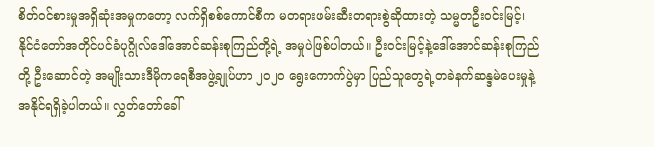စိတ်ဝင်စားမှုအရှိဆုံးအမှုကတော့ လက်ရှိစစ်ကောင်စီက မတရားဖမ်းဆီးတရားစွဲဆိုထားတဲ့ သမ္မတဦးဝင်းမြင့်၊ နိုင်ငံတော်အတိုင်ပင်ခံပုဂ္ဂိုလ်ဒေါ်အောင်ဆန်းစုကြည်တို့ရဲ့ အမှုပဲဖြစ်ပါတယ်။ ဦးဝင်းမြင့်နဲ့ဒေါ်အောင်ဆန်းစုကြည်တို့ ဦးဆောင်တဲ့ အမျိုးသားဒီမိုကရေစီအဖွဲ့ချုပ်ဟာ ၂၀၂၀ ရွေးကောက်ပွဲမှာ ပြည်သူတွေရဲ့တခဲနက်ဆန္ဒမဲပေးမှုနဲ့ အနိုင်ရရှိခဲ့ပါတယ်။ လွှတ်တော်ခေါ်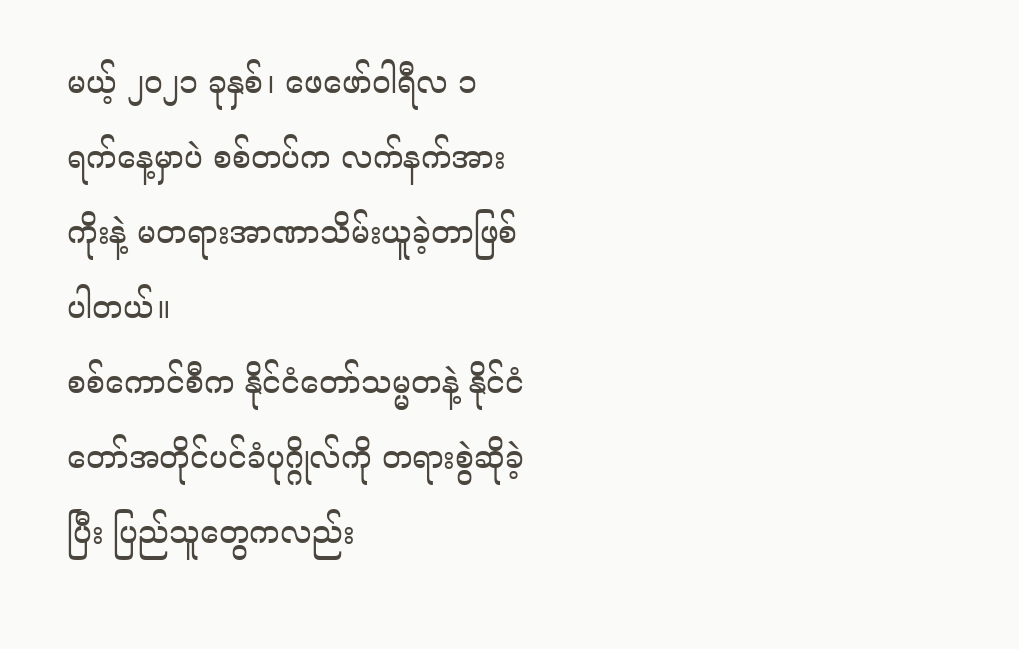မယ့် ၂၀၂၁ ခုနှစ်၊ ဖေဖော်ဝါရီလ ၁ ရက်နေ့မှာပဲ စစ်တပ်က လက်နက်အားကိုးနဲ့ မတရားအာဏာသိမ်းယူခဲ့တာဖြစ်ပါတယ်။
စစ်ကောင်စီက နိုင်ငံတော်သမ္မတနဲ့ နိုင်ငံတော်အတိုင်ပင်ခံပုဂ္ဂိုလ်ကို တရားစွဲဆိုခဲ့ပြီး ပြည်သူတွေကလည်း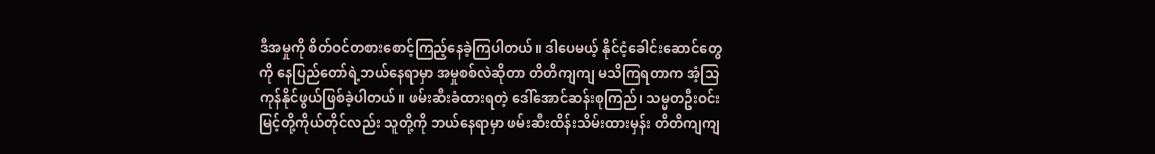ဒီအမှုကို စိတ်ဝင်တစားစောင့်ကြည့်နေခဲ့ကြပါတယ်။ ဒါပေမယ့် နိုင်ငံ့ခေါင်းဆောင်တွေကို နေပြည်တော်ရဲ့ဘယ်နေရာမှာ အမှုစစ်လဲဆိုတာ တိတိကျကျ မသိကြရတာက အံ့သြကုန်နိုင်ဖွယ်ဖြစ်ခဲ့ပါတယ်။ ဖမ်းဆီးခံထားရတဲ့ ဒေါ်အောင်ဆန်းစုကြည်၊ သမ္မတဦးဝင်းမြင့်တို့ကိုယ်တိုင်လည်း သူတို့ကို ဘယ်နေရာမှာ ဖမ်းဆီးထိန်းသိမ်းထားမှန်း တိတိကျကျ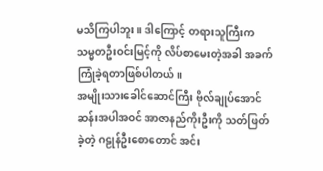မသိကြပါဘူး။ ဒါကြောင့် တရားသူကြီးက သမ္မတဦးဝင်းမြင့်ကို လိပ်စာမေးတဲ့အခါ အခက်ကြုံခဲ့ရတာဖြစ်ပါတယ်။
အမျိုးသားခေါင်ဆောင်ကြီး ဗိုလ်ချုပ်အောင်ဆန်းအပါအဝင် အာဇာနည်ကိုးဦးကို သတ်ဖြတ်ခဲ့တဲ့ ဂဠုန်ဦးစောတောင် အင်း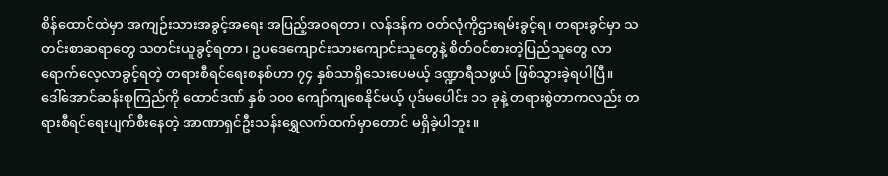စိန်ထောင်ထဲမှာ အကျဉ်းသားအခွင့်အရေး အပြည့်အဝရတာ၊ လန်ဒန်က ဝတ်လုံကိုဌားရမ်းခွင့်ရ၊ တရားခွင်မှာ သတင်းစာဆရာတွေ သတင်းယူခွင့်ရတာ၊ ဥပဒေကျောင်းသားကျောင်းသူတွေနဲ့ စိတ်ဝင်စားတဲ့ပြည်သူတွေ လာရောက်လေ့လာခွင့်ရတဲ့ တရားစီရင်ရေးစနစ်ဟာ ၇၄ နှစ်သာရှိသေးပေမယ့် ဒဏ္ဍာရီသဖွယ် ဖြစ်သွားခဲ့ရပါပြီ။
ဒေါ်အောင်ဆန်းစုကြည်ကို ထောင်ဒဏ် နှစ် ၁၀၀ ကျော်ကျစေနိုင်မယ့် ပုဒ်မပေါင်း ၁၁ ခုနဲ့ တရားစွဲတာကလည်း တရားစီရင်ရေးပျက်စီးနေတဲ့ အာဏာရှင်ဦးသန်းရွှေလက်ထက်မှာတောင် မရှိခဲ့ပါဘူး။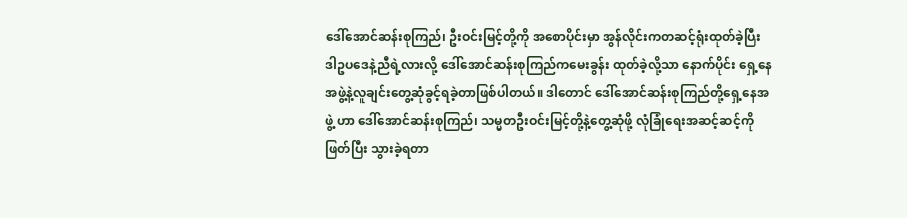ဒေါ်အောင်ဆန်းစုကြည်၊ ဦးဝင်းမြင့်တို့ကို အစောပိုင်းမှာ အွန်လိုင်းကတဆင့်ရုံးထုတ်ခဲ့ပြီး ဒါဥပဒေနဲ့ညီရဲ့လားလို့ ဒေါ်အောင်ဆန်းစုကြည်ကမေးခွန်း ထုတ်ခဲ့လို့သာ နောက်ပိုင်း ရှေ့နေအဖွဲ့နဲ့လူချင်းတွေ့ဆုံခွင့်ရခဲ့တာဖြစ်ပါတယ်။ ဒါတောင် ဒေါ်အောင်ဆန်းစုကြည်တို့ရှေ့နေအဖွဲ့ ဟာ ဒေါ်အောင်ဆန်းစုကြည်၊ သမ္မတဦးဝင်းမြင့်တို့နဲ့တွေ့ဆုံဖို့ လုံခြုံရေးအဆင့်ဆင့်ကို ဖြတ်ပြီး သွားခဲ့ရတာ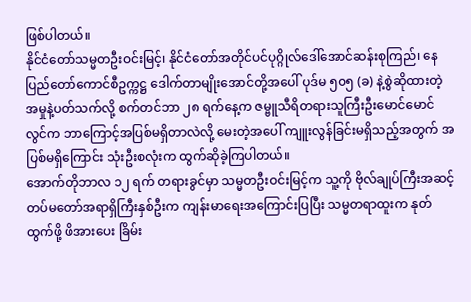ဖြစ်ပါတယ်။
နိုင်ငံတော်သမ္မတဦးဝင်းမြင့်၊ နိုင်ငံတော်အတိုင်ပင်ပုဂ္ဂိုလ်ဒေါ်အောင်ဆန်းစုကြည်၊ နေပြည်တော်ကောင်စီဥက္ကဋ္ဌ ဒေါက်တာမျိုးအောင်တို့အပေါ် ပုဒ်မ ၅၀၅ (ခ) နဲ့စွဲဆိုထားတဲ့ အမှုနဲ့ပတ်သက်လို့ စက်တင်ဘာ ၂၈ ရက်နေ့က ဇမ္ဗူသီရိတရားသူကြီးဦးမောင်မောင်လွင်က ဘာကြောင့်အပြစ်မရှိတာလဲလို့ မေးတဲ့အပေါ် ကျူးလွန်ခြင်းမရှိသည့်အတွက် အပြစ်မရှိကြောင်း သုံးဦးစလုံးက ထွက်ဆိုခဲ့ကြပါတယ်။
အောက်တိုဘာလ ၁၂ ရက် တရားခွင်မှာ သမ္မတဦးဝင်းမြင့်က သူ့ကို ဗိုလ်ချုပ်ကြီးအဆင့် တပ်မတော်အရာရှိကြီးနှစ်ဦးက ကျန်းမာရေးအကြောင်းပြပြီး သမ္မတရာထူးက နုတ်ထွက်ဖို့ ဖိအားပေး ခြိမ်း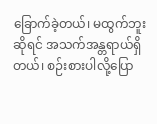ခြောက်ခဲ့တယ်၊ မထွက်ဘူးဆိုရင် အသက်အန္တရာယ်ရှိတယ်၊ စဉ်းစားပါလို့ပြော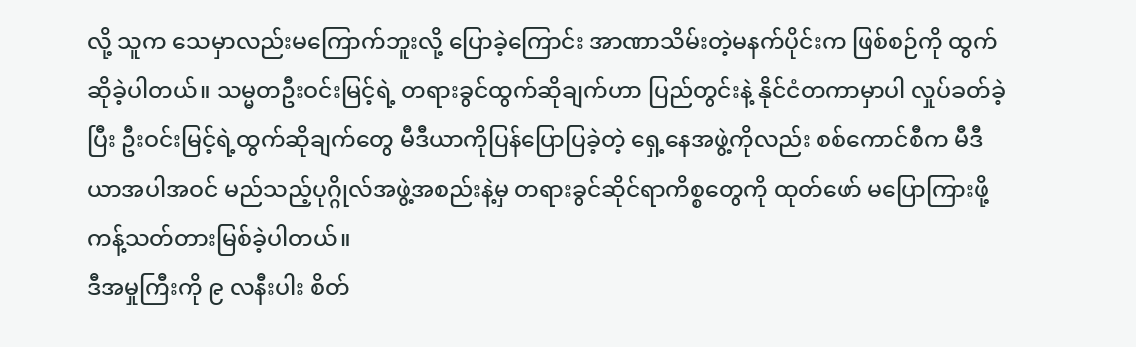လို့ သူက သေမှာလည်းမကြောက်ဘူးလို့ ပြောခဲ့ကြောင်း အာဏာသိမ်းတဲ့မနက်ပိုင်းက ဖြစ်စဉ်ကို ထွက်ဆိုခဲ့ပါတယ်။ သမ္မတဦးဝင်းမြင့်ရဲ့ တရားခွင်ထွက်ဆိုချက်ဟာ ပြည်တွင်းနဲ့ နိုင်ငံတကာမှာပါ လှုပ်ခတ်ခဲ့ပြီး ဦးဝင်းမြင့်ရဲ့ထွက်ဆိုချက်တွေ မီဒီယာကိုပြန်ပြောပြခဲ့တဲ့ ရှေ့နေအဖွဲ့ကိုလည်း စစ်ကောင်စီက မီဒီယာအပါအဝင် မည်သည့်ပုဂ္ဂိုလ်အဖွဲ့အစည်းနဲ့မှ တရားခွင်ဆိုင်ရာကိစ္စတွေကို ထုတ်ဖော် မပြောကြားဖို့ ကန့်သတ်တားမြစ်ခဲ့ပါတယ်။
ဒီအမှုကြီးကို ၉ လနီးပါး စိတ်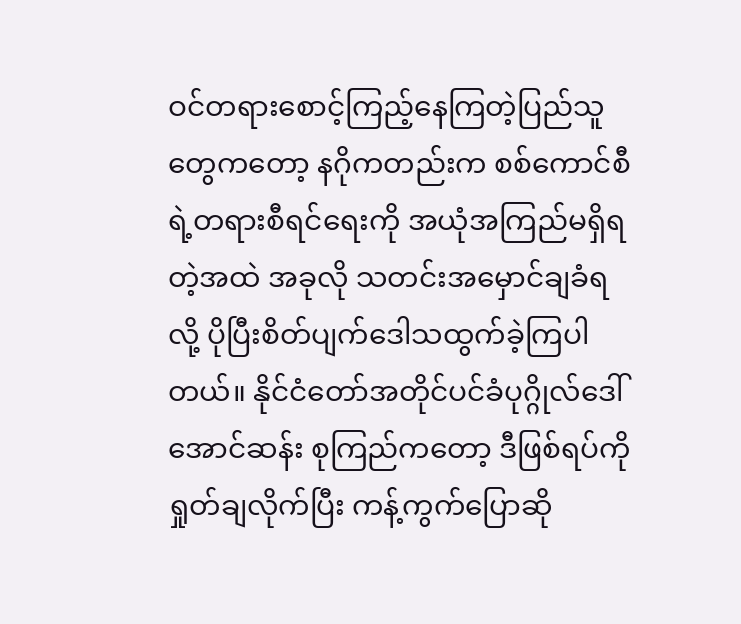ဝင်တရားစောင့်ကြည့်နေကြတဲ့ပြည်သူတွေကတော့ နဂိုကတည်းက စစ်ကောင်စီရဲ့တရားစီရင်ရေးကို အယုံအကြည်မရှိရတဲ့အထဲ အခုလို သတင်းအမှောင်ချခံရလို့ ပိုပြီးစိတ်ပျက်ဒေါသထွက်ခဲ့ကြပါတယ်။ နိုင်ငံတော်အတိုင်ပင်ခံပုဂ္ဂိုလ်ဒေါ်အောင်ဆန်း စုကြည်ကတော့ ဒီဖြစ်ရပ်ကို ရှုတ်ချလိုက်ပြီး ကန့်ကွက်ပြောဆို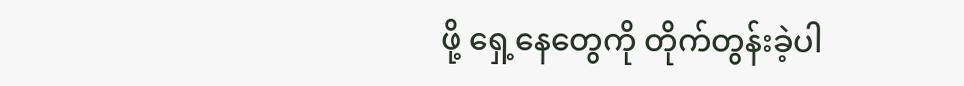ဖို့ ရှေ့နေတွေကို တိုက်တွန်းခဲ့ပါ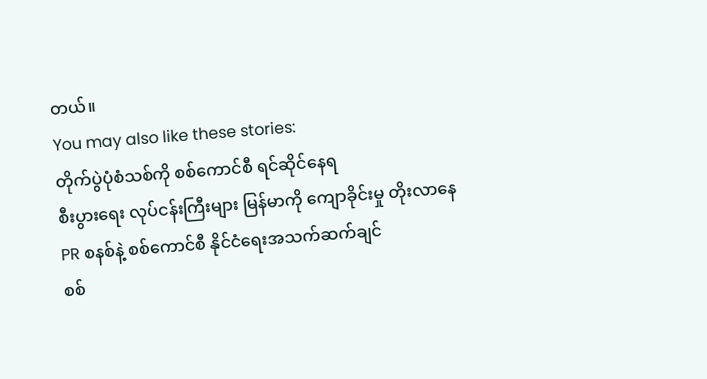တယ်။
You may also like these stories:
တိုက်ပွဲပုံစံသစ်ကို စစ်ကောင်စီ ရင်ဆိုင်နေရ
စီးပွားရေး လုပ်ငန်းကြီးများ မြန်မာကို ကျောခိုင်းမှု တိုးလာနေ
PR စနစ်နဲ့ စစ်ကောင်စီ နိုင်ငံရေးအသက်ဆက်ချင်
စစ်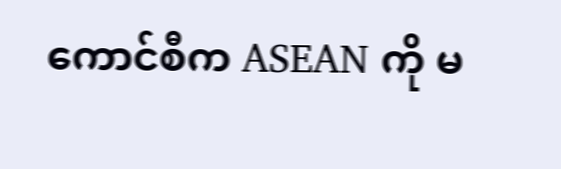ကောင်စီက ASEAN ကို မ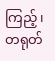ကြည့်၊ တရုတ်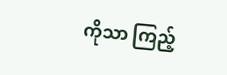ကိုသာ ကြည့်